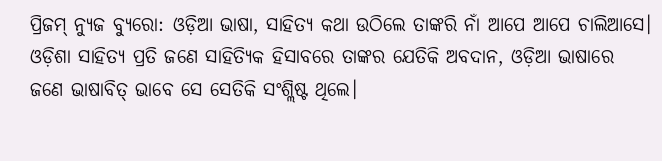ପ୍ରିଜମ୍ ନ୍ୟୁଜ ବ୍ୟୁରୋ: ଓଡ଼ିଆ ଭାଷା, ସାହିତ୍ୟ କଥା ଉଠିଲେ ତାଙ୍କରି ନାଁ ଆପେ ଆପେ ଚାଲିଆସେ। ଓଡ଼ିଶା ସାହିତ୍ୟ ପ୍ରତି ଜଣେ ସାହିତ୍ୟିକ ହିସାବରେ ତାଙ୍କର ଯେତିକି ଅବଦାନ, ଓଡ଼ିଆ ଭାଷାରେ ଜଣେ ଭାଷାବିତ୍ ଭାବେ ସେ ସେତିକି ସଂଶ୍ଲିଷ୍ଟ ଥିଲେ।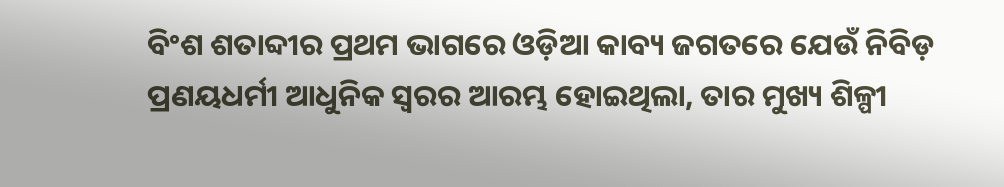ବିଂଶ ଶତାବ୍ଦୀର ପ୍ରଥମ ଭାଗରେ ଓଡ଼ିଆ କାବ୍ୟ ଜଗତରେ ଯେଉଁ ନିବିଡ଼ ପ୍ରଣୟଧର୍ମୀ ଆଧୁନିକ ସ୍ୱରର ଆରମ୍ଭ ହୋଇଥିଲା, ତାର ମୁଖ୍ୟ ଶିଳ୍ପୀ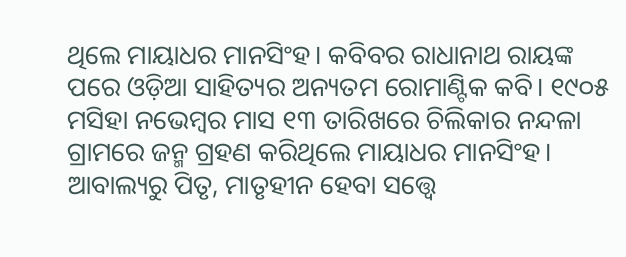ଥିଲେ ମାୟାଧର ମାନସିଂହ। କବିବର ରାଧାନାଥ ରାୟଙ୍କ ପରେ ଓଡ଼ିଆ ସାହିତ୍ୟର ଅନ୍ୟତମ ରୋମାଣ୍ଟିକ କବି। ୧୯୦୫ ମସିହା ନଭେମ୍ୱର ମାସ ୧୩ ତାରିଖରେ ଚିଲିକାର ନନ୍ଦଳା ଗ୍ରାମରେ ଜନ୍ମ ଗ୍ରହଣ କରିଥିଲେ ମାୟାଧର ମାନସିଂହ।
ଆବାଲ୍ୟରୁ ପିତୃ, ମାତୃହୀନ ହେବା ସତ୍ତ୍ୱେ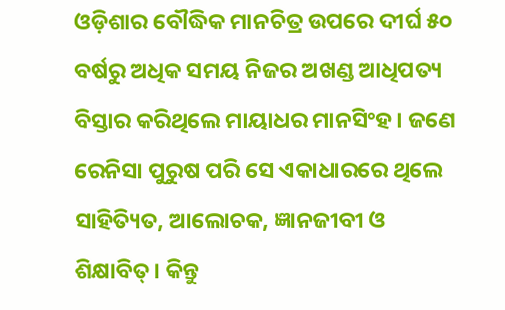ଓଡ଼ିଶାର ବୌଦ୍ଧିକ ମାନଚିତ୍ର ଉପରେ ଦୀର୍ଘ ୫୦ ବର୍ଷରୁ ଅଧିକ ସମୟ ନିଜର ଅଖଣ୍ଡ ଆଧିପତ୍ୟ ବିସ୍ତାର କରିଥିଲେ ମାୟାଧର ମାନସିଂହ। ଜଣେ ରେନିସା ପୁରୁଷ ପରି ସେ ଏକାଧାରରେ ଥିଲେ ସାହିତ୍ୟିତ, ଆଲୋଚକ, ଜ୍ଞାନଜୀବୀ ଓ ଶିକ୍ଷାବିତ୍। କିନ୍ତୁ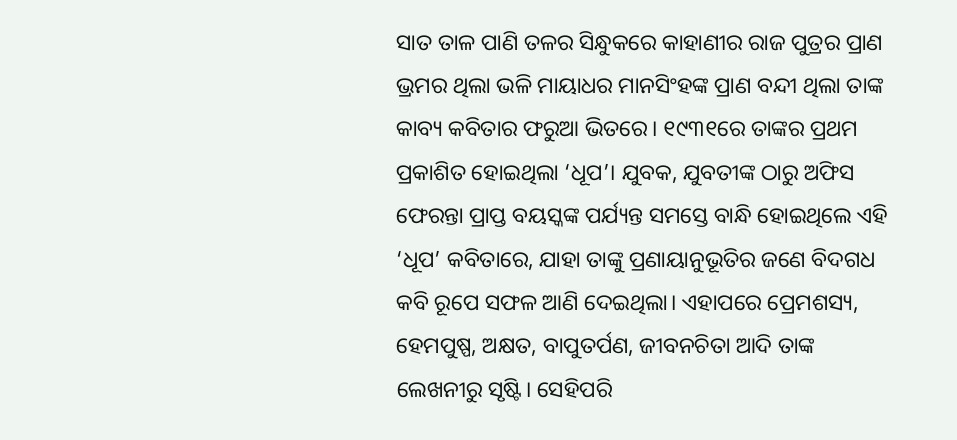ସାତ ତାଳ ପାଣି ତଳର ସିନ୍ଧୁକରେ କାହାଣୀର ରାଜ ପୁତ୍ରର ପ୍ରାଣ ଭ୍ରମର ଥିଲା ଭଳି ମାୟାଧର ମାନସିଂହଙ୍କ ପ୍ରାଣ ବନ୍ଦୀ ଥିଲା ତାଙ୍କ କାବ୍ୟ କବିତାର ଫରୁଆ ଭିତରେ। ୧୯୩୧ରେ ତାଙ୍କର ପ୍ରଥମ ପ୍ରକାଶିତ ହୋଇଥିଲା ‘ଧୂପ’। ଯୁବକ, ଯୁବତୀଙ୍କ ଠାରୁ ଅଫିସ ଫେରନ୍ତା ପ୍ରାପ୍ତ ବୟସ୍କଙ୍କ ପର୍ଯ୍ୟନ୍ତ ସମସ୍ତେ ବାନ୍ଧି ହୋଇଥିଲେ ଏହି ‘ଧୂପ’ କବିତାରେ, ଯାହା ତାଙ୍କୁ ପ୍ରଣାୟାନୁଭୂତିର ଜଣେ ବିଦଗଧ କବି ରୂପେ ସଫଳ ଆଣି ଦେଇଥିଲା। ଏହାପରେ ପ୍ରେମଶସ୍ୟ, ହେମପୁଷ୍ପ, ଅକ୍ଷତ, ବାପୁତର୍ପଣ, ଜୀବନଚିତା ଆଦି ତାଙ୍କ ଲେଖନୀରୁ ସୃଷ୍ଟି। ସେହିପରି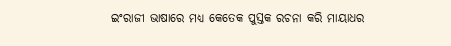ଇଂରାଜୀ ଭାଷାରେ ମଧ୍ୟ କେତେକ ପୁସ୍ତକ ରଚନା କରି ମାୟାଧର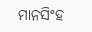ମାନସିଂହ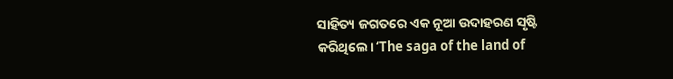ସାହିତ୍ୟ ଜଗତରେ ଏକ ନୂଆ ଉଦାହରଣ ସୃଷ୍ଟି କରିଥିଲେ। ‘The saga of the land of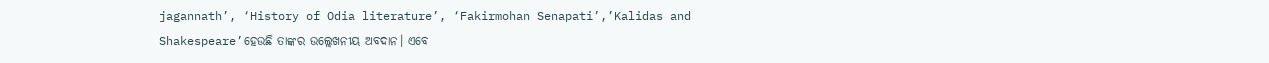jagannath’, ‘History of Odia literature’, ‘Fakirmohan Senapati’,’Kalidas and Shakespeare’ହେଉଛି ତାଙ୍କର ଉଲ୍ଲେଖନୀୟ ଅବଦାନ। ଏବେ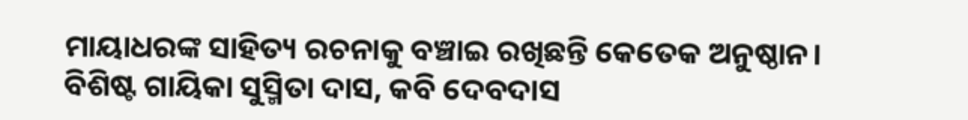ମାୟାଧରଙ୍କ ସାହିତ୍ୟ ରଚନାକୁ ବଞ୍ଚାଇ ରଖିଛନ୍ତି କେତେକ ଅନୁଷ୍ଠାନ। ବିଶିଷ୍ଟ ଗାୟିକା ସୁସ୍ମିତା ଦାସ, କବି ଦେବଦାସ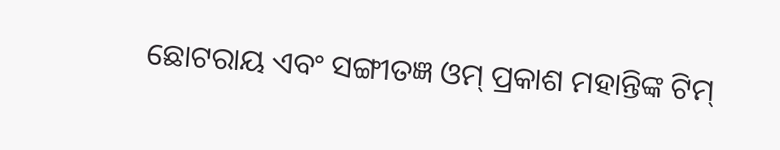ଛୋଟରାୟ ଏବଂ ସଙ୍ଗୀତଜ୍ଞ ଓମ୍ ପ୍ରକାଶ ମହାନ୍ତିଙ୍କ ଟିମ୍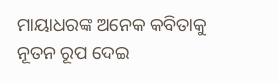ମାୟାଧରଙ୍କ ଅନେକ କବିତାକୁ ନୂତନ ରୂପ ଦେଇ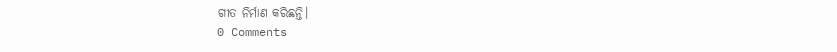ଗୀତ ନିର୍ମାଣ କରିଛନ୍ତି।
0 Comments